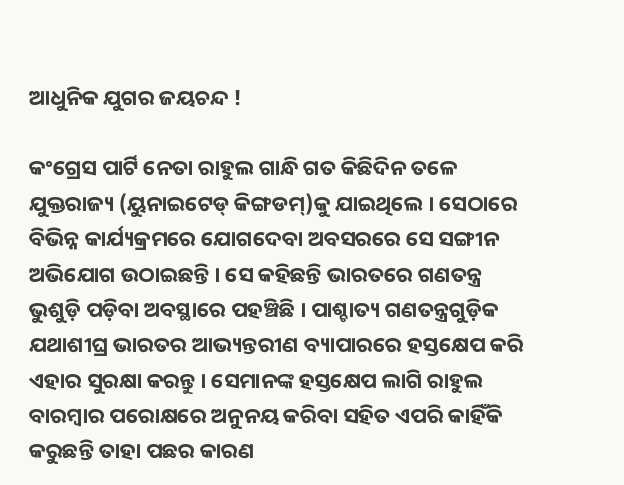ଆଧୁନିକ ଯୁଗର ଜୟଚନ୍ଦ !

କଂଗ୍ରେସ ପାର୍ଟି ନେତା ରାହୁଲ ଗାନ୍ଧି ଗତ କିଛିଦିନ ତଳେ ଯୁକ୍ତରାଜ୍ୟ (ୟୁନାଇଟେଡ୍ କିଙ୍ଗଡମ୍)କୁ ଯାଇଥିଲେ । ସେଠାରେ ବିଭିନ୍ନ କାର୍ଯ୍ୟକ୍ରମରେ ଯୋଗଦେବା ଅବସରରେ ସେ ସଙ୍ଗୀନ ଅଭିଯୋଗ ଉଠାଇଛନ୍ତି । ସେ କହିଛନ୍ତି ଭାରତରେ ଗଣତନ୍ତ୍ର ଭୁଶୁଡ଼ି ପଡ଼ିବା ଅବସ୍ଥାରେ ପହଞ୍ଚିଛି । ପାଶ୍ଚାତ୍ୟ ଗଣତନ୍ତ୍ରଗୁଡ଼ିକ ଯଥାଶୀଘ୍ର ଭାରତର ଆଭ୍ୟନ୍ତରୀଣ ବ୍ୟାପାରରେ ହସ୍ତକ୍ଷେପ କରି ଏହାର ସୁରକ୍ଷା କରନ୍ତୁ । ସେମାନଙ୍କ ହସ୍ତକ୍ଷେପ ଲାଗି ରାହୁଲ ବାରମ୍ବାର ପରୋକ୍ଷରେ ଅନୁନୟ କରିବା ସହିତ ଏପରି କାହିଁକି କରୁଛନ୍ତି ତାହା ପଛର କାରଣ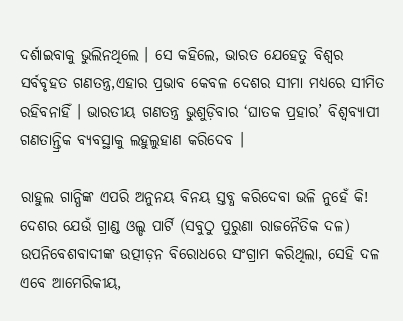ଦର୍ଶାଇବାକୁ ଭୁଲିନଥିଲେ । ସେ କହିଲେ, ଭାରତ ଯେହେତୁ ବିଶ୍ୱର ସର୍ବବୃହତ ଗଣତନ୍ତ୍ର,ଏହାର ପ୍ରଭାବ କେବଳ ଦେଶର ସୀମା ମଧ୍ୟରେ ସୀମିତ ରହିବନାହିଁ । ଭାରତୀୟ ଗଣତନ୍ତ୍ର ଭୁଶୁଡ଼ିବାର ‘ଘାତକ ପ୍ରହାର’ ବିଶ୍ୱବ୍ୟାପୀ ଗଣତାନ୍ତ୍ରିକ ବ୍ୟବସ୍ଥାକୁ ଲହୁଲୁହାଣ କରିଦେବ ।

ରାହୁଲ ଗାନ୍ଧିଙ୍କ ଏପରି ଅନୁନୟ ବିନୟ ସ୍ତବ୍ଧ କରିଦେବା ଭଳି ନୁହେଁ କି! ଦେଶର ଯେଉଁ ଗ୍ରାଣ୍ଡ ଓଲ୍ଡ ପାର୍ଟି (ସବୁଠୁ ପୁରୁଣା ରାଜନୈତିକ ଦଳ) ଉପନିବେଶବାଦୀଙ୍କ ଉତ୍ପୀଡ଼ନ ବିରୋଧରେ ସଂଗ୍ରାମ କରିଥିଲା, ସେହି ଦଳ ଏବେ ଆମେରିକୀୟ,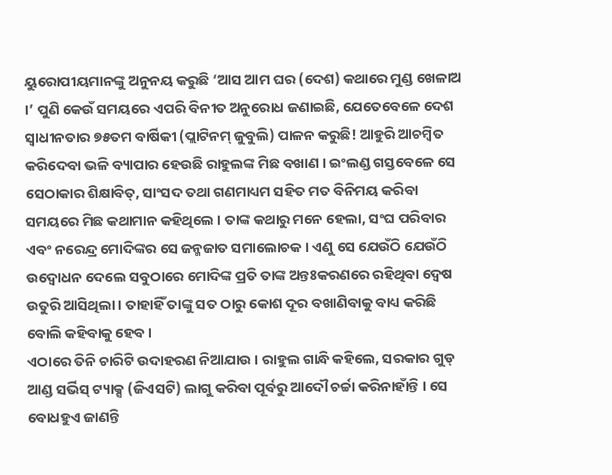ୟୁରୋପୀୟମାନଙ୍କୁ ଅନୁନୟ କରୁଛି ‘ଆସ ଆମ ଘର (ଦେଶ) କଥାରେ ମୁଣ୍ଡ ଖେଳାଅ ।’ ପୁଣି କେଉଁ ସମୟରେ ଏପରି ବିନୀତ ଅନୁରୋଧ ଜଣାଇଛି, ଯେତେବେଳେ ଦେଶ ସ୍ୱାଧୀନତାର ୭୫ତମ ବାର୍ଷିକୀ (ପ୍ଲାଟିନମ୍ ଜୁବୁଲି) ପାଳନ କରୁଛି! ଆହୁରି ଆଚମ୍ବିତ କରିଦେବା ଭଳି ବ୍ୟାପାର ହେଉଛି ରାହୁଲଙ୍କ ମିଛ ବଖାଣ । ଇଂଲଣ୍ଡ ଗସ୍ତବେଳେ ସେ ସେଠାକାର ଶିକ୍ଷାବିତ୍, ସାଂସଦ ତଥା ଗଣମାଧ୍ୟମ ସହିତ ମତ ବିନିମୟ କରିବା ସମୟରେ ମିଛ କଥାମାନ କହିଥିଲେ । ତାଙ୍କ କଥାରୁ ମନେ ହେଲା, ସଂଘ ପରିବାର ଏବଂ ନରେନ୍ଦ୍ର ମୋଦିଙ୍କର ସେ ଜନ୍ମଜାତ ସମାଲୋଚକ । ଏଣୁ ସେ ଯେଉଁଠି ଯେଉଁଠି ଉଦ୍ବୋଧନ ଦେଲେ ସବୁଠାରେ ମୋଦିଙ୍କ ପ୍ରତି ତାଙ୍କ ଅନ୍ତଃକରଣରେ ରହିଥିବା ଦ୍ୱେଷ ଉତୁରି ଆସିଥିଲା । ତାହାହିଁ ତାଙ୍କୁ ସତ ଠାରୁ କୋଶ ଦୂର ବଖାଣିବାକୁ ବାଧ୍ୟ କରିଛି ବୋଲି କହିବାକୁ ହେବ ।
ଏଠାରେ ତିନି ଚାରିଟି ଉଦାହରଣ ନିଆଯାଉ । ରାହୁଲ ଗାନ୍ଧି କହିଲେ, ସରକାର ଗୁଡ୍ ଆଣ୍ଡ ସର୍ଭିସ୍ ଟ୍ୟାକ୍ସ (ଜିଏସଟି) ଲାଗୁ କରିବା ପୂର୍ବରୁ ଆଦୌ ଚର୍ଚ୍ଚା କରିନାହାଁନ୍ତି । ସେ ବୋଧହୁଏ ଜାଣନ୍ତି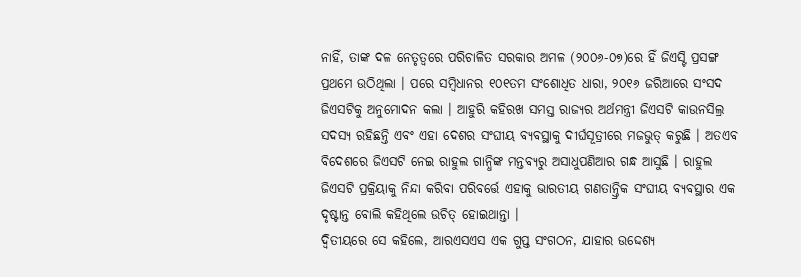ନାହିଁ, ତାଙ୍କ ଦଳ ନେତୃତ୍ୱରେ ପରିଚାଳିତ ସରକାର ଅମଳ (୨୦୦୬-୦୭)ରେ ହିଁ ଜିଏସ୍ଟି ପ୍ରସଙ୍ଗ ପ୍ରଥମେ ଉଠିଥିଲା । ପରେ ସମ୍ବିଧାନର ୧୦୧ତମ ସଂଶୋଧିତ ଧାରା, ୨୦୧୬ ଜରିଆରେ ସଂସଦ ଜିଏସଟିକୁ ଅନୁମୋଦନ କଲା । ଆହୁରି କହିରଖ ସମସ୍ତ ରାଜ୍ୟର ଅର୍ଥମନ୍ତ୍ରୀ ଜିଏସଟି କାଉନସିଲ୍ର ସଦସ୍ୟ ରହିଛନ୍ତି ଏବଂ ଏହା ଦେଶର ସଂଘୀୟ ବ୍ୟବସ୍ଥାକୁ ଦୀର୍ଘସୂତ୍ରୀରେ ମଜଭୁତ୍ କରୁଛି । ଅତଏବ ବିଦେଶରେ ଜିଏସଟି ନେଇ ରାହୁଲ ଗାନ୍ଧିଙ୍କ ମନ୍ତବ୍ୟରୁ ଅସାଧୁପଣିଆର ଗନ୍ଧ ଆସୁଛି । ରାହୁଲ ଜିଏସଟି ପ୍ରକ୍ରିୟାକୁ ନିନ୍ଦା କରିବା ପରିବର୍ତ୍ତେ ଏହାକୁ ଭାରତୀୟ ଗଣତାନ୍ତ୍ରିକ ସଂଘୀୟ ବ୍ୟବସ୍ଥାର ଏକ ଦୃଷ୍ଟାନ୍ତ ବୋଲି କହିଥିଲେ ଉଚିତ୍ ହୋଇଥାନ୍ତା ।
ଦ୍ୱିତୀୟରେ ସେ କହିଲେ, ଆରଏସଏସ ଏକ ଗୁପ୍ତ ସଂଗଠନ, ଯାହାର ଉଦ୍ଦେଶ୍ୟ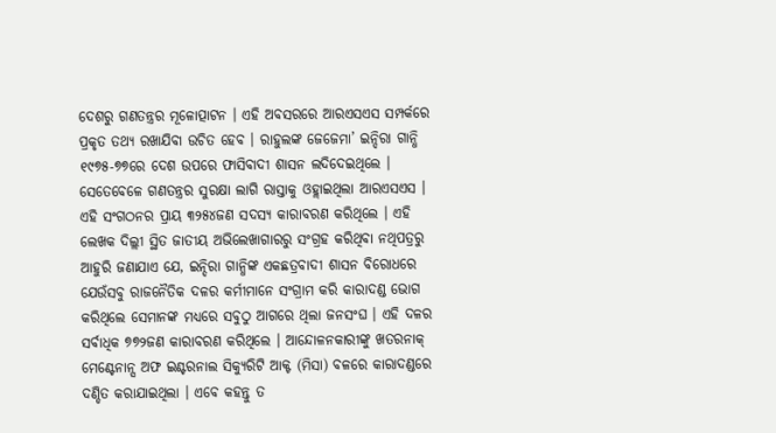ଦେଶରୁ ଗଣତନ୍ତ୍ରର ମୂଳୋତ୍ପାଟନ । ଏହି ଅବସରରେ ଆରଏସଏସ ସମ୍ପର୍କରେ ପ୍ରକୃତ ତଥ୍ୟ ରଖାଯିବା ଉଚିତ ହେବ । ରାହୁଲଙ୍କ ଜେଜେମା’ ଇନ୍ଦିରା ଗାନ୍ଧି ୧୯୭୫-୭୭ରେ ଦେଶ ଉପରେ ଫାସିବାଦୀ ଶାସନ ଲଦିଦେଇଥିଲେ । ସେତେବେଳେ ଗଣତନ୍ତ୍ରର ସୁରକ୍ଷା ଲାଗି ରାସ୍ତାକୁ ଓହ୍ଲାଇଥିଲା ଆରଏସଏସ । ଏହି ସଂଗଠନର ପ୍ରାୟ ୩୨୫୪ଜଣ ସଦସ୍ୟ କାରାବରଣ କରିଥିଲେ । ଏହି ଲେଖକ ଦିଲ୍ଲୀ ସ୍ଥିତ ଜାତୀୟ ଅଭିଲେଖାଗାରରୁ ସଂଗ୍ରହ କରିଥିବା ନଥିପତ୍ରରୁ ଆହୁରି ଜଣାଯାଏ ଯେ, ଇନ୍ଦିରା ଗାନ୍ଧିଙ୍କ ଏକଛତ୍ରବାଦୀ ଶାସନ ବିରୋଧରେ ଯେଉଁସବୁ ରାଜନୈତିକ ଦଳର କର୍ମୀମାନେ ସଂଗ୍ରାମ କରି କାରାଦଣ୍ଡ ଭୋଗ କରିଥିଲେ ସେମାନଙ୍କ ମଧ୍ୟରେ ସବୁଠୁ ଆଗରେ ଥିଲା ଜନସଂଘ । ଏହି ଦଳର ସର୍ବାଧିକ ୭୭୨ଜଣ କାରାବରଣ କରିଥିଲେ । ଆନ୍ଦୋଳନକାରୀଙ୍କୁ ଖତରନାକ୍ ମେଣ୍ଟେନାନ୍ସ ଅଫ ଇଣ୍ଟରନାଲ ସିକ୍ୟୁରିଟି ଆକ୍ଟ (ମିସା) ବଳରେ କାରାଦଣ୍ଡରେ ଦଣ୍ଡିତ କରାଯାଇଥିଲା । ଏବେ କହନ୍ତୁ ତ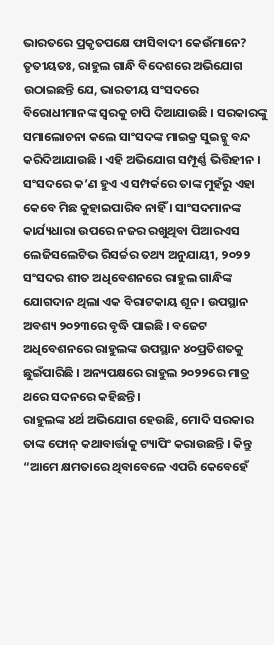ଭାରତରେ ପ୍ରକୃତପକ୍ଷେ ଫାସିବାଦୀ କେଉଁମାନେ?
ତୃତୀୟତଃ, ରାହୁଲ ଗାନ୍ଧି ବିଦେଶରେ ଅଭିଯୋଗ ଉଠାଇଛନ୍ତି ଯେ, ଭାରତୀୟ ସଂସଦରେ ବିରୋଧୀମାନଙ୍କ ସ୍ୱରକୁ ଚାପି ଦିଆଯାଉଛି । ସରକାରଙ୍କୁ ସମାଲୋଚନା କଲେ ସାଂସଦଙ୍କ ମାଇକ୍ର ସୁଇଚ୍କୁ ବନ୍ଦ କରିଦିଆଯାଉଛି । ଏହି ଅଭିଯୋଗ ସମ୍ପୂର୍ଣ୍ଣ ଭିତ୍ତିହୀନ । ସଂସଦରେ କ’ଣ ହୁଏ ଏ ସମ୍ପର୍କରେ ତାଙ୍କ ମୁହଁରୁ ଏହା କେବେ ମିଛ କୁହାଇପାରିବ ନାହିଁ । ସାଂସଦମାନଙ୍କ କାର୍ଯ୍ୟଧାରା ଉପରେ ନଜର ରଖୁଥିବା ପିଆରଏସ ଲେଜିସଲେଟିଭ ରିସର୍ଚ୍ଚର ତଥ୍ୟ ଅନୁଯାୟୀ, ୨୦୨୨ ସଂସଦର ଶୀତ ଅଧିବେଶନରେ ରାହୁଲ ଗାନ୍ଧିଙ୍କ ଯୋଗଦାନ ଥିଲା ଏକ ବିରାଟକାୟ ଶୂନ । ଉପସ୍ଥାନ ଅବଶ୍ୟ ୨୦୨୩ରେ ବୃଦ୍ଧି ପାଇଛି । ବଜେଟ ଅଧିବେଶନରେ ରାହୁଲଙ୍କ ଉପସ୍ଥାନ ୪୦ପ୍ରତିଶତକୁ ଛୁଇଁପାରିଛି । ଅନ୍ୟପକ୍ଷରେ ରାହୁଲ ୨୦୨୨ରେ ମାତ୍ର ଥରେ ସଦନରେ କହିଛନ୍ତି ।
ରାହୁଲଙ୍କ ୪ର୍ଥ ଅଭିଯୋଗ ହେଉଛି, ମୋଦି ସରକାର ତାଙ୍କ ଫୋନ୍ କଥାବାର୍ତ୍ତାକୁ ଟ୍ୟାପିଂ କରାଉଛନ୍ତି । କିନ୍ତୁ “ଆମେ କ୍ଷମତାରେ ଥିବାବେଳେ ଏପରି କେବେହେଁ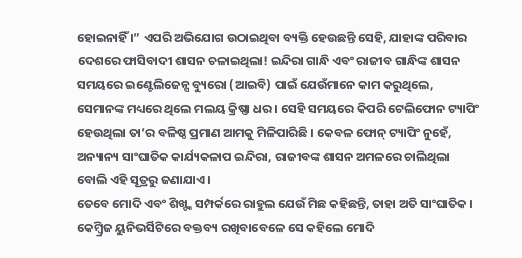ହୋଇନାହିଁ ।” ଏପରି ଅଭିଯୋଗ ଉଠାଇଥିବା ବ୍ୟକ୍ତି ହେଉଛନ୍ତି ସେହି, ଯାହାଙ୍କ ପରିବାର ଦେଶରେ ଫାସିବାଦୀ ଶାସନ ଚଳାଇଥିଲା! ଇନ୍ଦିରା ଗାନ୍ଧି ଏବଂ ରାଜୀବ ଗାନ୍ଧିଙ୍କ ଶାସନ ସମୟରେ ଇଣ୍ଟେଲିଜେନ୍ସ ବ୍ୟୁରୋ (ଆଇବି) ପାଇଁ ଯେଉଁମାନେ କାମ କରୁଥିଲେ, ସେମାନଙ୍କ ମଧ୍ୟରେ ଥିଲେ ମଲୟ କ୍ରିଷ୍ଣା ଧର । ସେହି ସମୟରେ କିପରି ଟେଲିଫୋନ ଟ୍ୟାପିଂ ହେଉଥିଲା ତା’ର ବଳିଷ୍ଠ ପ୍ରମାଣ ଆମକୁ ମିଳିପାରିଛି । କେବଳ ଫୋନ୍ ଟ୍ୟାପିଂ ନୁହେଁ, ଅନ୍ୟାନ୍ୟ ସାଂଘାତିକ କାର୍ଯ୍ୟକଳାପ ଇନ୍ଦିରା, ରାଜୀବଙ୍କ ଶାସନ ଅମଳରେ ଚାଲିଥିଲା ବୋଲି ଏହି ସୂତ୍ରରୁ ଜଣାଯାଏ ।
ତେବେ ମୋଦି ଏବଂ ଶିଖ୍ଙ୍କ ସମ୍ପର୍କରେ ରାହୁଲ ଯେଉଁ ମିଛ କହିଛନ୍ତି, ତାହା ଅତି ସାଂଘାତିକ । କେମ୍ବ୍ରିଜ ୟୁନିଭର୍ସିଟିରେ ବକ୍ତବ୍ୟ ରଖିବାବେଳେ ସେ କହିଲେ ମୋଦି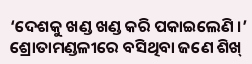‘ଦେଶକୁ ଖଣ୍ଡ ଖଣ୍ଡ କରି ପକାଇଲେଣି ।’ ଶ୍ରୋତାମଣ୍ଡଳୀରେ ବସିଥିବା ଜଣେ ଶିଖ୍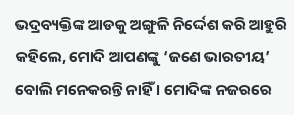ଭଦ୍ରବ୍ୟକ୍ତିଙ୍କ ଆଡକୁ ଅଙ୍ଗୁଳି ନିର୍ଦ୍ଦେଶ କରି ଆହୁରି କହିଲେ, ମୋଦି ଆପଣଙ୍କୁ ‘ଜଣେ ଭାରତୀୟ’ ବୋଲି ମନେକରନ୍ତି ନାହିଁ । ମୋଦିଙ୍କ ନଜରରେ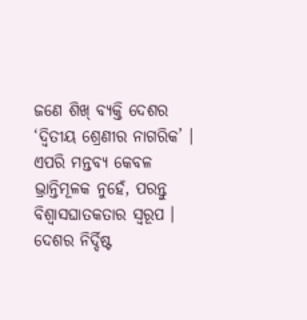ଜଣେ ଶିଖ୍ ବ୍ୟକ୍ତି ଦେଶର ‘ଦ୍ୱିତୀୟ ଶ୍ରେଣୀର ନାଗରିକ’ । ଏପରି ମନ୍ତବ୍ୟ କେବଳ ଭ୍ରାନ୍ତିମୂଳକ ନୁହେଁ, ପରନ୍ତୁ ବିଶ୍ୱାସଘାତକତାର ସ୍ୱରୂପ । ଦେଶର ନିର୍ଦ୍ଦିଷ୍ଟ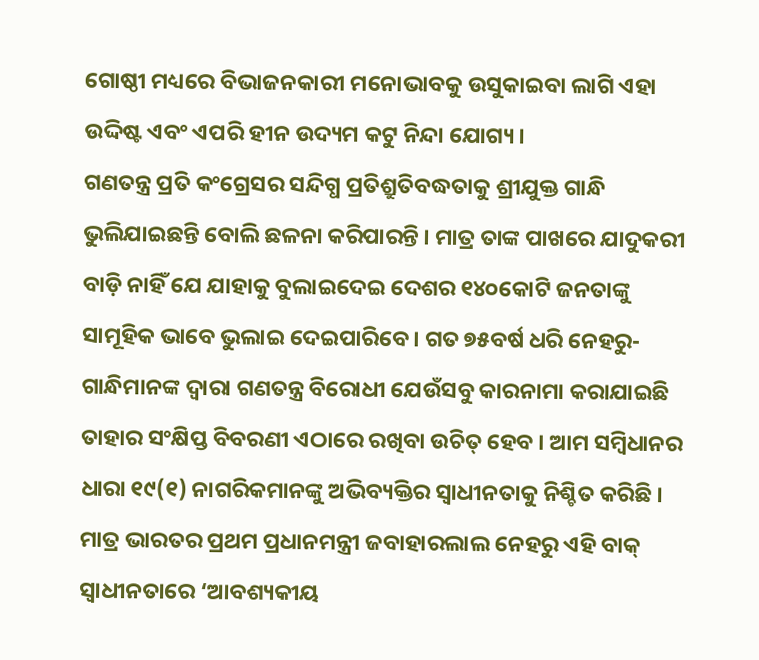ଗୋଷ୍ଠୀ ମଧ୍ୟରେ ବିଭାଜନକାରୀ ମନୋଭାବକୁ ଉସୁକାଇବା ଲାଗି ଏହା ଉଦ୍ଦିଷ୍ଟ ଏବଂ ଏପରି ହୀନ ଉଦ୍ୟମ କଟୁ ନିନ୍ଦା ଯୋଗ୍ୟ ।
ଗଣତନ୍ତ୍ର ପ୍ରତି କଂଗ୍ରେସର ସନ୍ଦିଗ୍ଧ ପ୍ରତିଶ୍ରୁତିବଦ୍ଧତାକୁ ଶ୍ରୀଯୁକ୍ତ ଗାନ୍ଧି ଭୁଲିଯାଇଛନ୍ତି ବୋଲି ଛଳନା କରିପାରନ୍ତି । ମାତ୍ର ତାଙ୍କ ପାଖରେ ଯାଦୁକରୀ ବାଡ଼ି ନାହିଁ ଯେ ଯାହାକୁ ବୁଲାଇଦେଇ ଦେଶର ୧୪୦କୋଟି ଜନତାଙ୍କୁ ସାମୂହିକ ଭାବେ ଭୁଲାଇ ଦେଇପାରିବେ । ଗତ ୭୫ବର୍ଷ ଧରି ନେହରୁ-ଗାନ୍ଧିମାନଙ୍କ ଦ୍ୱାରା ଗଣତନ୍ତ୍ର ବିରୋଧୀ ଯେଉଁସବୁ କାରନାମା କରାଯାଇଛି ତାହାର ସଂକ୍ଷିପ୍ତ ବିବରଣୀ ଏଠାରେ ରଖିବା ଉଚିତ୍ ହେବ । ଆମ ସମ୍ବିଧାନର ଧାରା ୧୯(୧) ନାଗରିକମାନଙ୍କୁ ଅଭିବ୍ୟକ୍ତିର ସ୍ୱାଧୀନତାକୁ ନିଶ୍ଚିତ କରିଛି । ମାତ୍ର ଭାରତର ପ୍ରଥମ ପ୍ରଧାନମନ୍ତ୍ରୀ ଜବାହାରଲାଲ ନେହରୁ ଏହି ବାକ୍ ସ୍ୱାଧୀନତାରେ ‘ଆବଶ୍ୟକୀୟ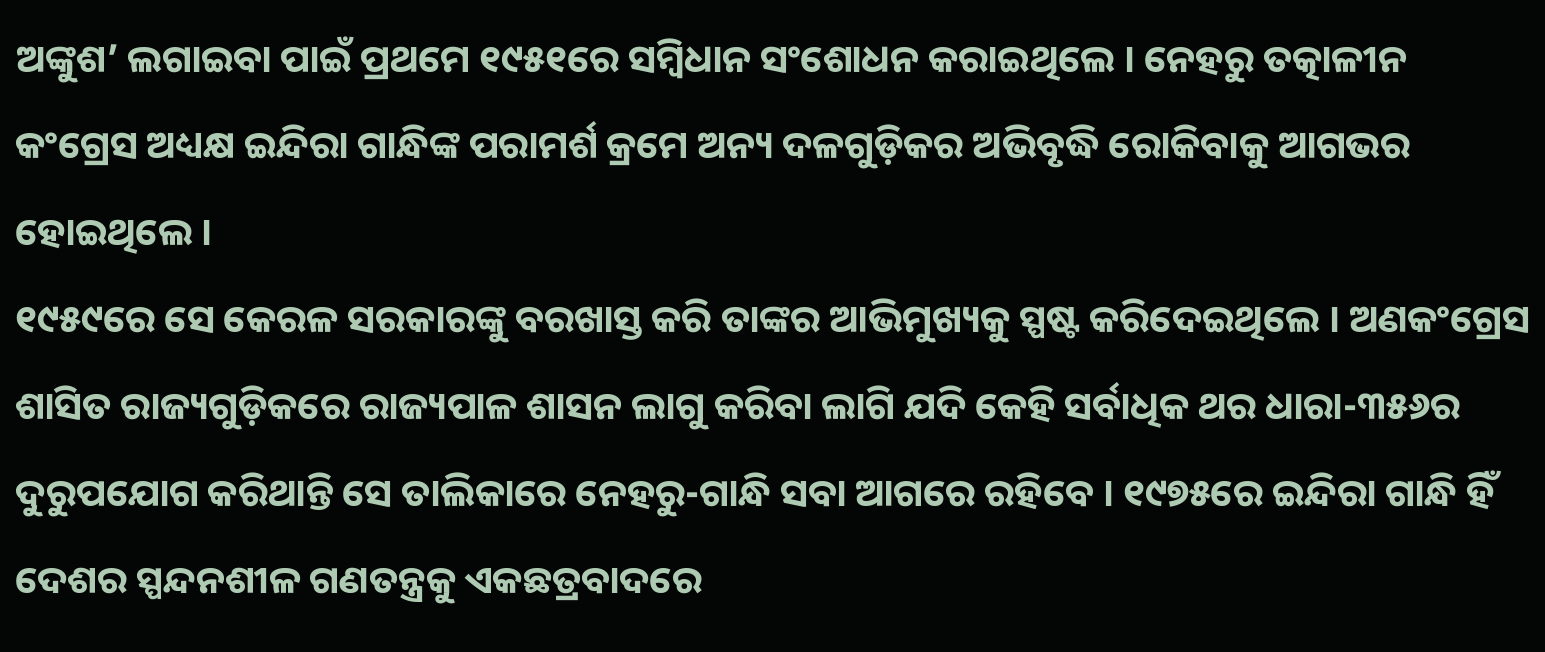ଅଙ୍କୁଶ’ ଲଗାଇବା ପାଇଁ ପ୍ରଥମେ ୧୯୫୧ରେ ସମ୍ବିଧାନ ସଂଶୋଧନ କରାଇଥିଲେ । ନେହରୁ ତତ୍କାଳୀନ କଂଗ୍ରେସ ଅଧ୍ୟକ୍ଷ ଇନ୍ଦିରା ଗାନ୍ଧିଙ୍କ ପରାମର୍ଶ କ୍ରମେ ଅନ୍ୟ ଦଳଗୁଡ଼ିକର ଅଭିବୃଦ୍ଧି ରୋକିବାକୁ ଆଗଭର ହୋଇଥିଲେ ।
୧୯୫୯ରେ ସେ କେରଳ ସରକାରଙ୍କୁ ବରଖାସ୍ତ କରି ତାଙ୍କର ଆଭିମୁଖ୍ୟକୁ ସ୍ପଷ୍ଟ କରିଦେଇଥିଲେ । ଅଣକଂଗ୍ରେସ ଶାସିତ ରାଜ୍ୟଗୁଡ଼ିକରେ ରାଜ୍ୟପାଳ ଶାସନ ଲାଗୁ କରିବା ଲାଗି ଯଦି କେହି ସର୍ବାଧିକ ଥର ଧାରା-୩୫୬ର ଦୁରୁପଯୋଗ କରିଥାନ୍ତି ସେ ତାଲିକାରେ ନେହରୁ-ଗାନ୍ଧି ସବା ଆଗରେ ରହିବେ । ୧୯୭୫ରେ ଇନ୍ଦିରା ଗାନ୍ଧି ହିଁ ଦେଶର ସ୍ପନ୍ଦନଶୀଳ ଗଣତନ୍ତ୍ରକୁ ଏକଛତ୍ରବାଦରେ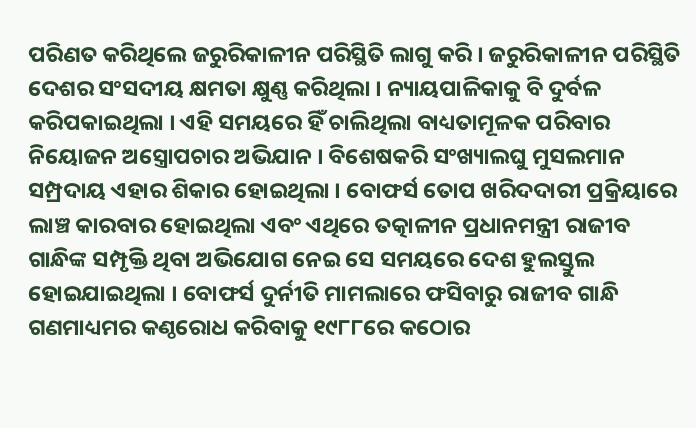ପରିଣତ କରିଥିଲେ ଜରୁରିକାଳୀନ ପରିସ୍ଥିତି ଲାଗୁ କରି । ଜରୁରିକାଳୀନ ପରିସ୍ଥିତି ଦେଶର ସଂସଦୀୟ କ୍ଷମତା କ୍ଷୁଣ୍ଣ କରିଥିଲା । ନ୍ୟାୟପାଳିକାକୁ ବି ଦୁର୍ବଳ କରିପକାଇଥିଲା । ଏହି ସମୟରେ ହିଁ ଚାଲିଥିଲା ବାଧ୍ୟତାମୂଳକ ପରିବାର ନିୟୋଜନ ଅସ୍ତ୍ରୋପଚାର ଅଭିଯାନ । ବିଶେଷକରି ସଂଖ୍ୟାଲଘୁ ମୁସଲମାନ ସମ୍ପ୍ରଦାୟ ଏହାର ଶିକାର ହୋଇଥିଲା । ବୋଫର୍ସ ତୋପ ଖରିଦଦାରୀ ପ୍ରକ୍ରିୟାରେ ଲାଞ୍ଚ କାରବାର ହୋଇଥିଲା ଏବଂ ଏଥିରେ ତତ୍କାଳୀନ ପ୍ରଧାନମନ୍ତ୍ରୀ ରାଜୀବ ଗାନ୍ଧିଙ୍କ ସମ୍ପୃକ୍ତି ଥିବା ଅଭିଯୋଗ ନେଇ ସେ ସମୟରେ ଦେଶ ହୁଲସ୍ତୁଲ ହୋଇଯାଇଥିଲା । ବୋଫର୍ସ ଦୁର୍ନୀତି ମାମଲାରେ ଫସିବାରୁ ରାଜୀବ ଗାନ୍ଧି ଗଣମାଧ୍ୟମର କଣ୍ଠରୋଧ କରିବାକୁ ୧୯୮୮ରେ କଠୋର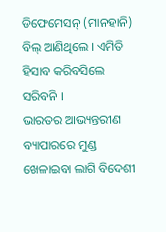ଡିଫେମେସନ୍ (ମାନହାନି) ବିଲ୍ ଆଣିଥିଲେ । ଏମିତି ହିସାବ କରିବସିଲେ ସରିବନି ।
ଭାରତର ଆଭ୍ୟନ୍ତରୀଣ ବ୍ୟାପାରରେ ମୁଣ୍ଡ ଖେଳାଇବା ଲାଗି ବିଦେଶୀ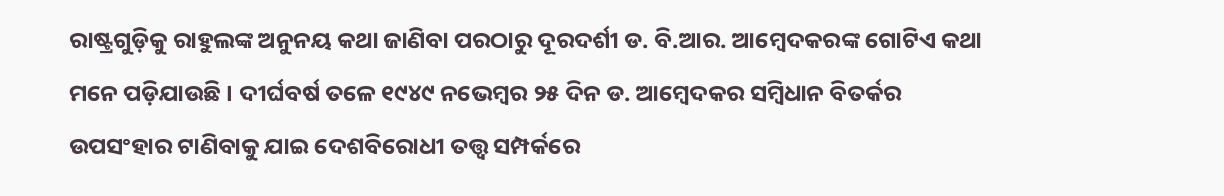ରାଷ୍ଟ୍ରଗୁଡ଼ିକୁ ରାହୁଲଙ୍କ ଅନୁନୟ କଥା ଜାଣିବା ପରଠାରୁ ଦୂରଦର୍ଶୀ ଡ. ବି.ଆର. ଆମ୍ବେଦକରଙ୍କ ଗୋଟିଏ କଥା ମନେ ପଡ଼ିଯାଉଛି । ଦୀର୍ଘବର୍ଷ ତଳେ ୧୯୪୯ ନଭେମ୍ବର ୨୫ ଦିନ ଡ. ଆମ୍ବେଦକର ସମ୍ବିଧାନ ବିତର୍କର ଉପସଂହାର ଟାଣିବାକୁ ଯାଇ ଦେଶବିରୋଧୀ ତତ୍ତ୍ୱ ସମ୍ପର୍କରେ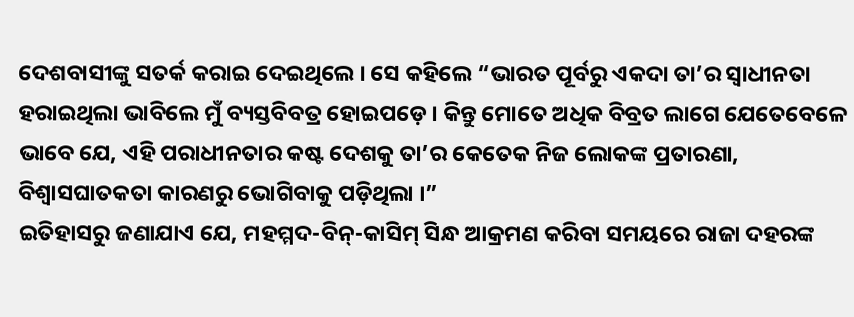ଦେଶବାସୀଙ୍କୁ ସତର୍କ କରାଇ ଦେଇଥିଲେ । ସେ କହିଲେ “ଭାରତ ପୂର୍ବରୁ ଏକଦା ତା’ର ସ୍ୱାଧୀନତା ହରାଇଥିଲା ଭାବିଲେ ମୁଁ ବ୍ୟସ୍ତବିବତ୍ର ହୋଇପଡ଼େ । କିନ୍ତୁ ମୋତେ ଅଧିକ ବିବ୍ରତ ଲାଗେ ଯେତେବେଳେ ଭାବେ ଯେ, ଏହି ପରାଧୀନତାର କଷ୍ଟ ଦେଶକୁ ତା’ର କେତେକ ନିଜ ଲୋକଙ୍କ ପ୍ରତାରଣା, ବିଶ୍ୱାସଘାତକତା କାରଣରୁ ଭୋଗିବାକୁ ପଡ଼ିଥିଲା ।”
ଇତିହାସରୁ ଜଣାଯାଏ ଯେ, ମହମ୍ମଦ-ବିନ୍-କାସିମ୍ ସିନ୍ଧ ଆକ୍ରମଣ କରିବା ସମୟରେ ରାଜା ଦହରଙ୍କ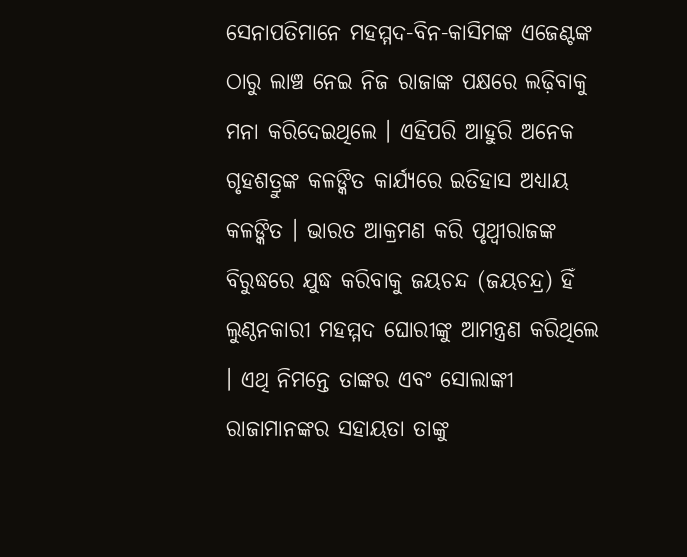ସେନାପତିମାନେ ମହମ୍ମଦ-ବିନ-କାସିମଙ୍କ ଏଜେଣ୍ଟଙ୍କ ଠାରୁ ଲାଞ୍ଚ ନେଇ ନିଜ ରାଜାଙ୍କ ପକ୍ଷରେ ଲଢ଼ିବାକୁ ମନା କରିଦେଇଥିଲେ । ଏହିପରି ଆହୁରି ଅନେକ ଗୃହଶତ୍ରୁଙ୍କ କଳଙ୍କିତ କାର୍ଯ୍ୟରେ ଇତିହାସ ଅଧ୍ୟାୟ କଳଙ୍କିତ । ଭାରତ ଆକ୍ରମଣ କରି ପୃଥ୍ୱୀରାଜଙ୍କ ବିରୁଦ୍ଧରେ ଯୁଦ୍ଧ କରିବାକୁ ଜୟଚନ୍ଦ (ଜୟଚନ୍ଦ୍ର) ହିଁ ଲୁଣ୍ଠନକାରୀ ମହମ୍ମଦ ଘୋରୀଙ୍କୁ ଆମନ୍ତ୍ରଣ କରିଥିଲେ । ଏଥି ନିମନ୍ତେ ତାଙ୍କର ଏବଂ ସୋଲାଙ୍କୀ ରାଜାମାନଙ୍କର ସହାୟତା ତାଙ୍କୁ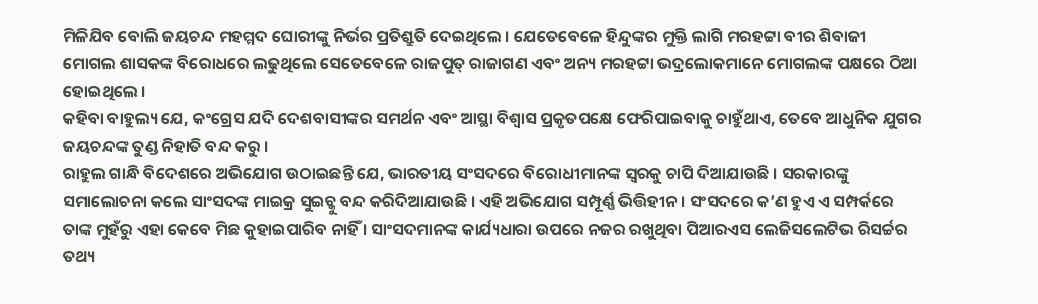ମିଳିଯିବ ବୋଲି ଜୟଚନ୍ଦ ମହମ୍ମଦ ଘୋରୀଙ୍କୁ ନିର୍ଭର ପ୍ରତିଶ୍ରୁତି ଦେଇଥିଲେ । ଯେତେବେଳେ ହିନ୍ଦୁଙ୍କର ମୁକ୍ତି ଲାଗି ମରହଟ୍ଟା ବୀର ଶିବାଜୀ ମୋଗଲ ଶାସକଙ୍କ ବିରୋଧରେ ଲଢୁଥିଲେ ସେତେବେଳେ ରାଜପୁତ୍ ରାଜାଗଣ ଏବଂ ଅନ୍ୟ ମରହଟ୍ଟା ଭଦ୍ରଲୋକମାନେ ମୋଗଲଙ୍କ ପକ୍ଷରେ ଠିଆ ହୋଇଥିଲେ ।
କହିବା ବାହୁଲ୍ୟ ଯେ, କଂଗ୍ରେସ ଯଦି ଦେଶବାସୀଙ୍କର ସମର୍ଥନ ଏବଂ ଆସ୍ଥା ବିଶ୍ୱାସ ପ୍ରକୃତପକ୍ଷେ ଫେରିପାଇବାକୁ ଚାହୁଁଥାଏ, ତେବେ ଆଧୁନିକ ଯୁଗର ଜୟଚନ୍ଦଙ୍କ ତୁଣ୍ଡ ନିହାତି ବନ୍ଦ କରୁ ।
ରାହୁଲ ଗାନ୍ଧି ବିଦେଶରେ ଅଭିଯୋଗ ଉଠାଇଛନ୍ତି ଯେ, ଭାରତୀୟ ସଂସଦରେ ବିରୋଧୀମାନଙ୍କ ସ୍ୱରକୁ ଚାପି ଦିଆଯାଉଛି । ସରକାରଙ୍କୁ ସମାଲୋଚନା କଲେ ସାଂସଦଙ୍କ ମାଇକ୍ର ସୁଇଚ୍କୁ ବନ୍ଦ କରିଦିଆଯାଉଛି । ଏହି ଅଭିଯୋଗ ସମ୍ପୂର୍ଣ୍ଣ ଭିତ୍ତିହୀନ । ସଂସଦରେ କ’ଣ ହୁଏ ଏ ସମ୍ପର୍କରେ ତାଙ୍କ ମୁହଁରୁ ଏହା କେବେ ମିଛ କୁହାଇପାରିବ ନାହିଁ । ସାଂସଦମାନଙ୍କ କାର୍ଯ୍ୟଧାରା ଉପରେ ନଜର ରଖୁଥିବା ପିଆରଏସ ଲେଜିସଲେଟିଭ ରିସର୍ଚ୍ଚର ତଥ୍ୟ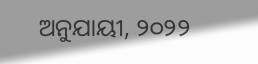ଅନୁଯାୟୀ, ୨୦୨୨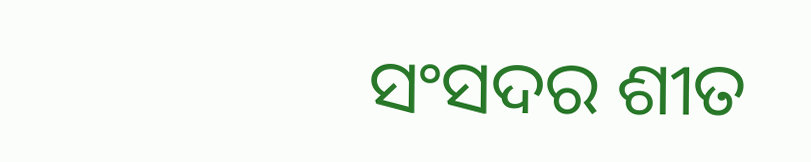ସଂସଦର ଶୀତ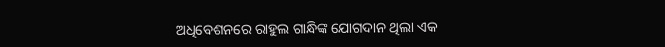ଅଧିବେଶନରେ ରାହୁଲ ଗାନ୍ଧିଙ୍କ ଯୋଗଦାନ ଥିଲା ଏକ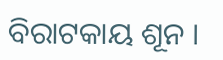ବିରାଟକାୟ ଶୂନ ।